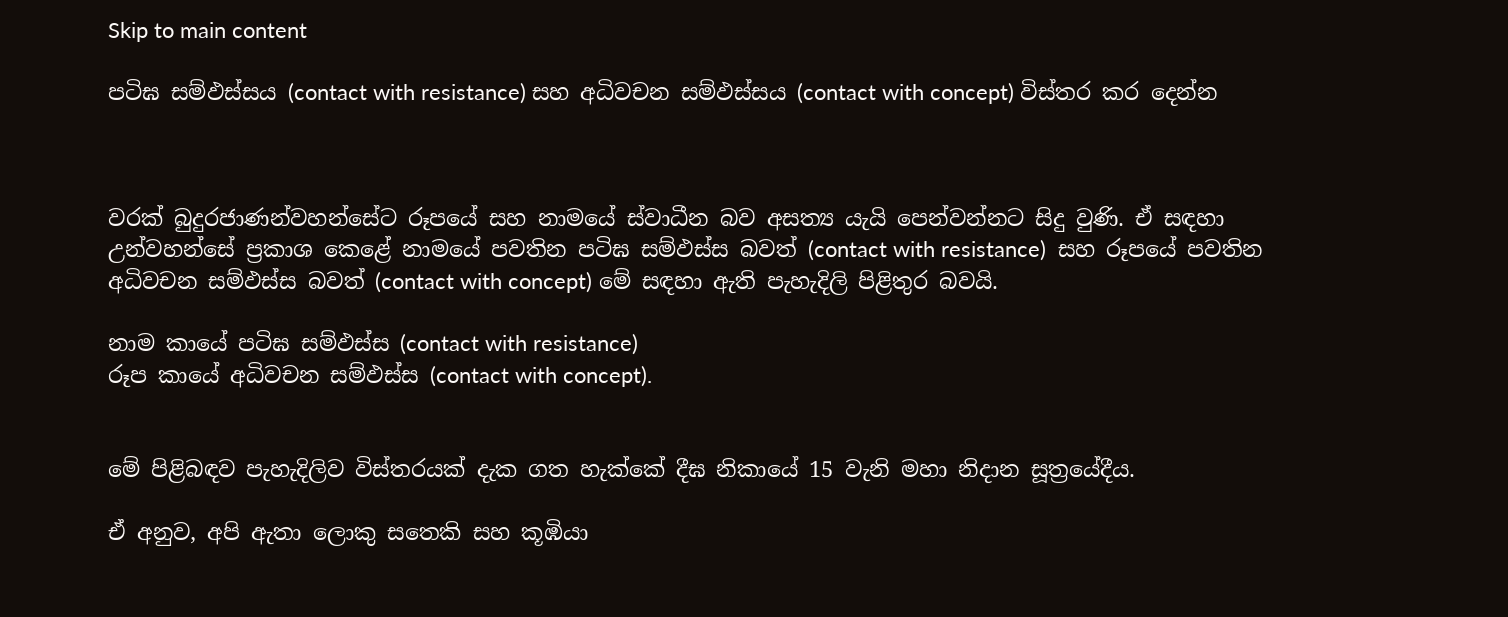Skip to main content

පටිඝ සම්ඵස්සය (contact with resistance) සහ අධිවචන සම්ඵස්සය (contact with concept) විස්තර කර දෙන්න



වරක් බුදුරජාණන්වහන්සේට රූපයේ සහ නාමයේ ස්වාධීන බව අසත්‍ය යැයි පෙන්වන්නට සිදු වුණි. ඒ සඳහා උන්වහන්සේ ප්‍රකාශ කෙළේ නාමයේ පවතින පටිඝ සම්ඵස්ස බවත් (contact with resistance)  සහ රූපයේ පවතින අධිවචන සම්ඵස්ස බවත් (contact with concept) මේ සඳහා ඇති පැහැදිලි පිළිතුර බවයි.

නාම කායේ පටිඝ සම්ඵස්ස (contact with resistance)
රූප කායේ අධිවචන සම්ඵස්ස (contact with concept).


මේ පිළිබඳව පැහැදිලිව විස්තරයක් දැක ගත හැක්කේ දීඝ නිකායේ 15 වැනි මහා නිදාන සූත්‍රයේදීය.

ඒ අනුව, අපි ඇතා ලොකු සතෙකි සහ කූඹියා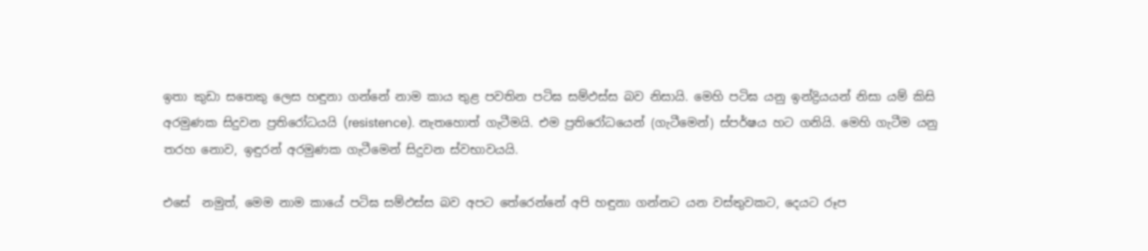ඉතා කුඩා සතෙකු ලෙස හඳුනා ගන්නේ නාම කාය තුළ පවතින පටිඝ සම්ඵස්ස බව නිසායි. මෙහි පටිඝ යනු ඉන්ද්‍රියයන් නිසා යම් කිසි අරමුණක සිදුවන ප්‍රතිරෝධයයි (resistence). නැතහොත් ගැටීමයි. එම ප්‍රතිරෝධයෙන් (ගැටීමෙන්) ස්පර්ෂය හට ගනියි. මෙහි ගැටීම යනු තරහ නොව, ඉඳුරන් අරමුණක ගැටීමෙන් සිදුවන ස්වභාවයයි.

එසේ  නමුත්, මෙම නාම කායේ පටිඝ සම්ඵස්ස බව අපට තේරෙන්නේ අපි හඳුනා ගන්නට යන වස්තුවකට, දෙයට රූප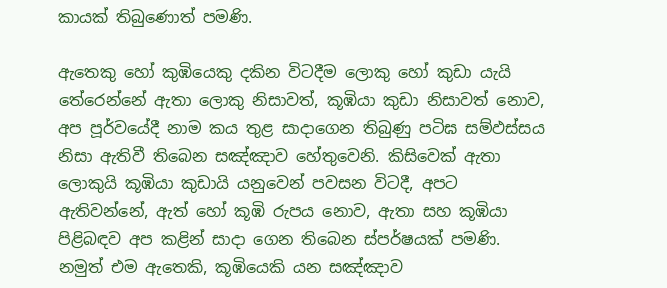කායක් තිබුණොත් පමණි.

ඇතෙකු හෝ කුඹියෙකු දකින විටදීම ලොකු හෝ කුඩා යැයි තේරෙන්නේ ඇතා ලොකු නිසාවත්, කූඹියා කුඩා නිසාවත් නොව, අප පූර්වයේදී නාම කය තුළ සාදාගෙන තිබුණු පටිඝ සම්ඵස්සය නිසා ඇතිවී තිබෙන සඤ්ඤාව හේතුවෙනි. කිසිවෙක් ඇතා ලොකුයි කූඹියා කුඩායි යනුවෙන් පවසන විටදී, අපට ඇතිවන්නේ, ඇත් හෝ කූඹි රුපය නොව, ඇතා සහ කූඹියා පිළිබඳව අප කළින් සාදා ගෙන තිබෙන ස්පර්ෂයක් පමණි. නමුත් එම ඇතෙකි, කූඹියෙකි යන සඤ්ඤාව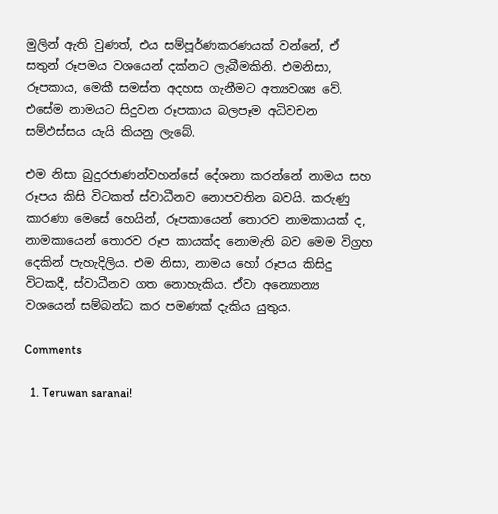මුලින් ඇති වුණත්, එය සම්පූර්ණකරණයක් වන්නේ, ඒ සතුන් රූපමය වශයෙන් දක්නට ලැබීමකිනි. එමනිසා, රූපකාය, මෙකී සමස්ත අදහස ගැනීමට අත්‍යවශ්‍ය වේ. එසේම නාමයට සිදුවන රූපකාය බලපෑම අධිවචන සම්ඵස්සය යැයි කියනු ලැබේ.

එම නිසා බුදුරජාණන්වහන්සේ දේශනා කරන්නේ නාමය සහ රූපය කිසි විටකත් ස්වාධීනව නොපවතින බවයි. කරුණු කාරණා මෙසේ හෙයින්, රූපකායෙන් තොරව නාමකායක් ද, නාමකායෙන් තොරව රූප කායක්ද නොමැති බව මෙම විග්‍රහ දෙකින් පැහැදිලිය. එම නිසා, නාමය හෝ රූපය කිසිදු විටකදී, ස්වාධීනව ගත නොහැකිය. ඒවා අන්‍යොන්‍ය වශයෙන් සම්බන්ධ කර පමණක් දැකිය යුතුය.

Comments

  1. Teruwan saranai!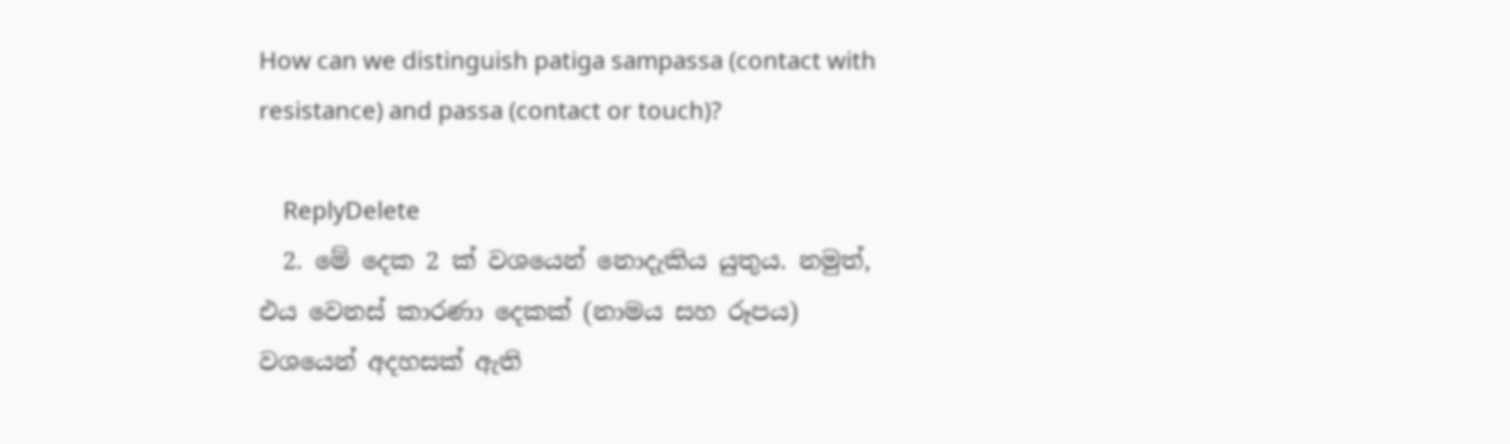How can we distinguish patiga sampassa (contact with resistance) and passa (contact or touch)?

    ReplyDelete
  2. මේ දෙක 2 ක් වශයෙන් නොදැකිය යුතුය. නමුත්, එය වෙනස් කාරණා දෙකක් (නාමය සහ රූපය) වශයෙන් අදහසක් ඇති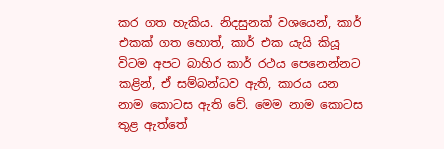කර ගත හැකිය. නිදසුනක් වශයෙන්, කාර් එකක් ගත හොත්, කාර් එක යැයි කියූ විටම අපට බාහිර කාර් රථය පෙනෙන්නට කළින්, ඒ සම්බන්ධව ඇති, කාරය යන නාම කොටස ඇති වේ. මෙම නාම කොටස තුළ ඇත්තේ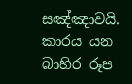සඤ්ඤාවයි. කාරය යන බාහිර රූප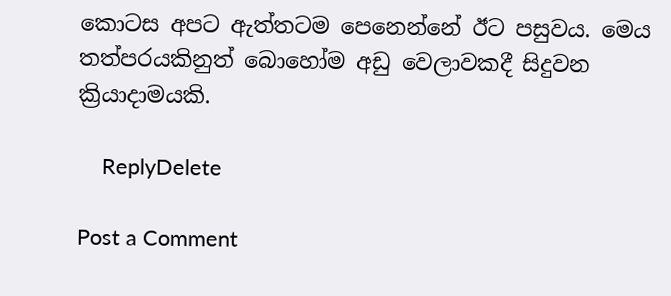කොටස අපට ඇත්තටම පෙනෙන්නේ ඊට පසුවය. මෙය තත්පරයකිනුත් බොහෝම අඩු වෙලාවකදී සිදුවන ක්‍රියාදාමයකි.

    ReplyDelete

Post a Comment